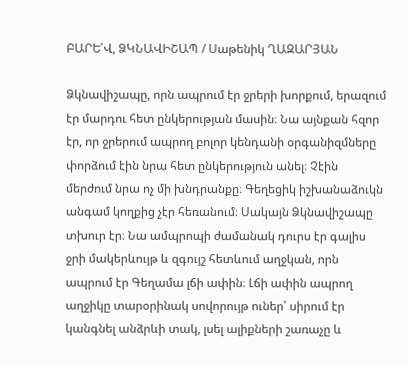ԲԱՐԵ՛Վ, ՁԿՆԱՎԻՇԱՊ / Սաթենիկ ՂԱԶԱՐՅԱՆ

Ձկնավիշապը, որն ապրում էր ջրերի խորքում, երազում էր մարդու հետ ընկերության մասին։ Նա այնքան հզոր էր, որ ջրերում ապրող բոլոր կենդանի օրգանիզմները փորձում էին նրա հետ ընկերություն անել։ Չէին մերժում նրա ոչ մի խնդրանքը։ Գեղեցիկ իշխանաձուկն անգամ կողքից չէր հեռանում։ Սակայն Ձկնավիշապը տխուր էր։ Նա ամպրոպի ժամանակ դուրս էր գալիս ջրի մակերևույթ և զգույշ հետևում աղջկան, որն ապրում էր Գեղամա լճի ափին։ Լճի ափին ապրող աղջիկը տարօրինակ սովորույթ ուներ՝ սիրում էր կանգնել անձրևի տակ, լսել ալիքների շառաչը և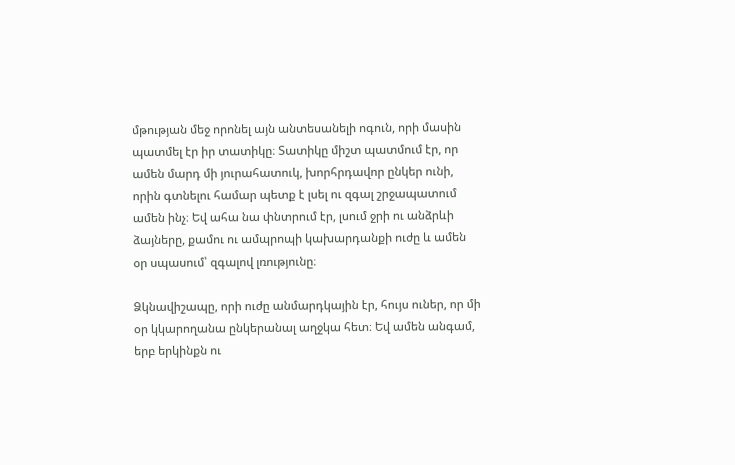մթության մեջ որոնել այն անտեսանելի ոգուն, որի մասին պատմել էր իր տատիկը։ Տատիկը միշտ պատմում էր, որ ամեն մարդ մի յուրահատուկ, խորհրդավոր ընկեր ունի, որին գտնելու համար պետք է լսել ու զգալ շրջապատում ամեն ինչ։ Եվ ահա նա փնտրում էր, լսում ջրի ու անձրևի ձայները, քամու ու ամպրոպի կախարդանքի ուժը և ամեն օր սպասում՝ զգալով լռությունը։

Ձկնավիշապը, որի ուժը անմարդկային էր, հույս ուներ, որ մի օր կկարողանա ընկերանալ աղջկա հետ։ Եվ ամեն անգամ, երբ երկինքն ու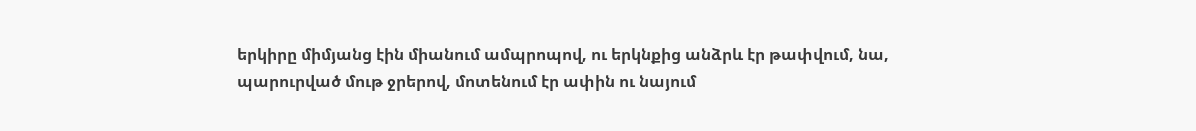երկիրը միմյանց էին միանում ամպրոպով, ու երկնքից անձրև էր թափվում, նա, պարուրված մութ ջրերով, մոտենում էր ափին ու նայում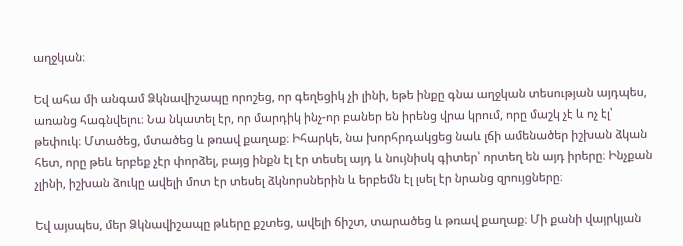աղջկան։

Եվ ահա մի անգամ Ձկնավիշապը որոշեց, որ գեղեցիկ չի լինի, եթե ինքը գնա աղջկան տեսության այդպես, առանց հագնվելու։ Նա նկատել էր, որ մարդիկ ինչ-որ բաներ են իրենց վրա կրում, որը մաշկ չէ և ոչ էլ՝ թեփուկ։ Մտածեց, մտածեց և թռավ քաղաք։ Իհարկե, նա խորհրդակցեց նաև լճի ամենածեր իշխան ձկան հետ, որը թեև երբեք չէր փորձել, բայց ինքն էլ էր տեսել այդ և նույնիսկ գիտեր՝ որտեղ են այդ իրերը։ Ինչքան չլինի, իշխան ձուկը ավելի մոտ էր տեսել ձկնորսներին և երբեմն էլ լսել էր նրանց զրույցները։

Եվ այսպես, մեր Ձկնավիշապը թևերը քշտեց, ավելի ճիշտ, տարածեց և թռավ քաղաք։ Մի քանի վայրկյան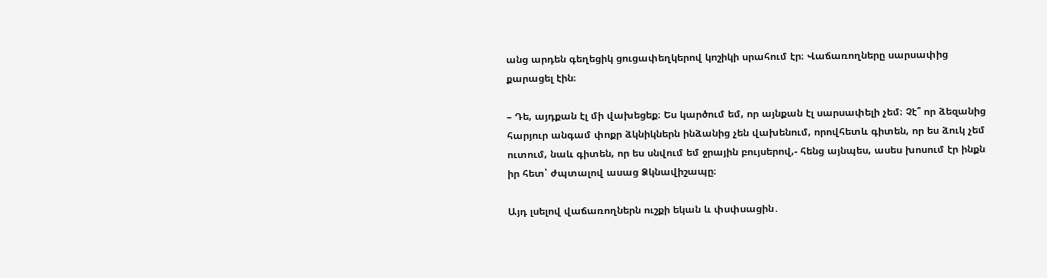անց արդեն գեղեցիկ ցուցափեղկերով կոշիկի սրահում էր։ Վաճառողները սարսափից քարացել էին։

– Դե, այդքան էլ մի վախեցեք։ Ես կարծում եմ, որ այնքան էլ սարսափելի չեմ։ Չէ՞ որ ձեզանից հարյուր անգամ փոքր ձկնիկներն ինձանից չեն վախենում, որովհետև գիտեն, որ ես ձուկ չեմ ուտում, նաև գիտեն, որ ես սնվում եմ ջրային բույսերով,- հենց այնպես, ասես խոսում էր ինքն իր հետ՝ ժպտալով ասաց Ձկնավիշապը։

Այդ լսելով վաճառողներն ուշքի եկան և փսփսացին․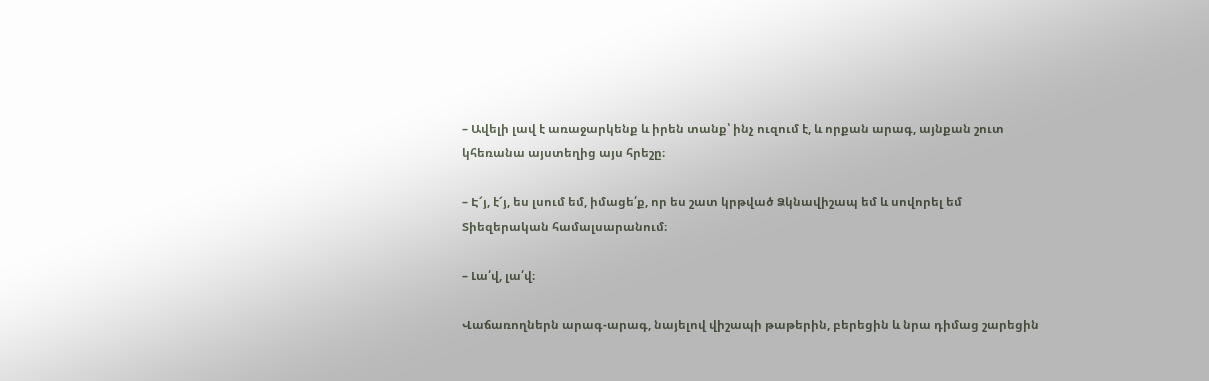– Ավելի լավ է առաջարկենք և իրեն տանք՝ ինչ ուզում է, և որքան արագ, այնքան շուտ կհեռանա այստեղից այս հրեշը։

– Է՜յ, է՜յ, ես լսում եմ, իմացե՛ք, որ ես շատ կրթված Ձկնավիշապ եմ և սովորել եմ Տիեզերական համալսարանում։

– Լա՛վ, լա՛վ։

Վաճառողներն արագ-արագ, նայելով վիշապի թաթերին, բերեցին և նրա դիմաց շարեցին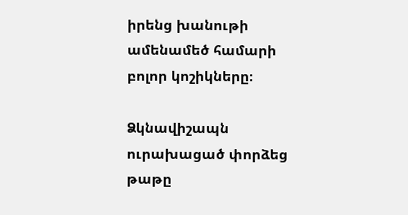իրենց խանութի ամենամեծ համարի բոլոր կոշիկները։

Ձկնավիշապն ուրախացած փորձեց թաթը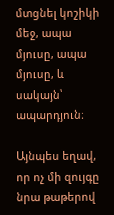մտցնել կոշիկի մեջ, ապա մյուսը, ապա մյուսը, և սակայն՝ ապարդյուն։

Այնպես եղավ, որ ոչ մի զույգը նրա թաթերով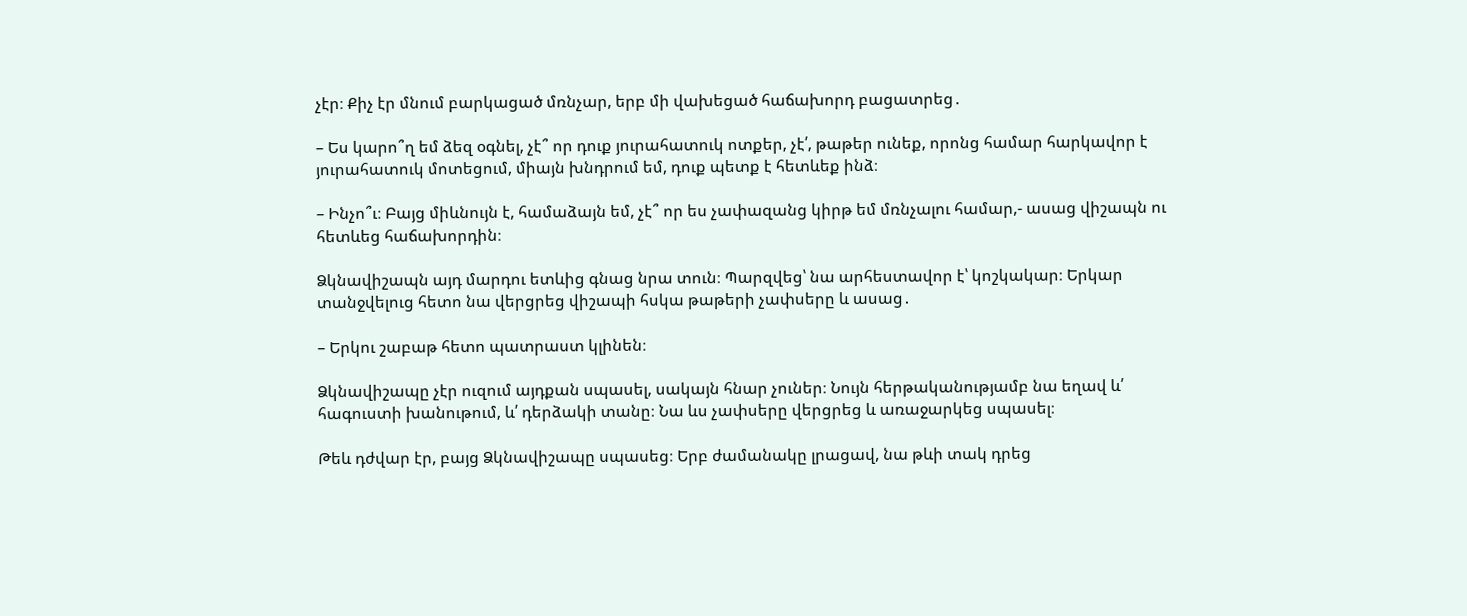չէր։ Քիչ էր մնում բարկացած մռնչար, երբ մի վախեցած հաճախորդ բացատրեց․

– Ես կարո՞ղ եմ ձեզ օգնել, չէ՞ որ դուք յուրահատուկ ոտքեր, չէ՛, թաթեր ունեք, որոնց համար հարկավոր է յուրահատուկ մոտեցում, միայն խնդրում եմ, դուք պետք է հետևեք ինձ։

– Ինչո՞ւ։ Բայց միևնույն է, համաձայն եմ, չէ՞ որ ես չափազանց կիրթ եմ մռնչալու համար,- ասաց վիշապն ու հետևեց հաճախորդին։

Ձկնավիշապն այդ մարդու ետևից գնաց նրա տուն։ Պարզվեց՝ նա արհեստավոր է՝ կոշկակար։ Երկար տանջվելուց հետո նա վերցրեց վիշապի հսկա թաթերի չափսերը և ասաց․

– Երկու շաբաթ հետո պատրաստ կլինեն։

Ձկնավիշապը չէր ուզում այդքան սպասել, սակայն հնար չուներ։ Նույն հերթականությամբ նա եղավ և՛ հագուստի խանութում, և՛ դերձակի տանը։ Նա ևս չափսերը վերցրեց և առաջարկեց սպասել։

Թեև դժվար էր, բայց Ձկնավիշապը սպասեց։ Երբ ժամանակը լրացավ, նա թևի տակ դրեց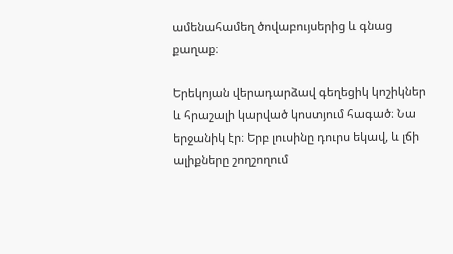ամենահամեղ ծովաբույսերից և գնաց քաղաք։

Երեկոյան վերադարձավ գեղեցիկ կոշիկներ և հրաշալի կարված կոստյում հագած։ Նա երջանիկ էր։ Երբ լուսինը դուրս եկավ, և լճի ալիքները շողշողում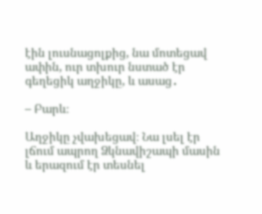էին լուսնացոլքից, նա մոտեցավ ափին, ուր տխուր նստած էր գեղեցիկ աղջիկը, և ասաց․

– Բարև։

Աղջիկը չվախեցավ։ Նա լսել էր լճում ապրող Ձկնավիշապի մասին և երազում էր տեսնել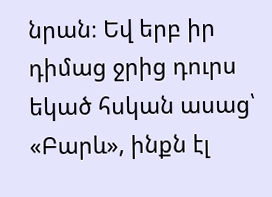նրան։ Եվ երբ իր դիմաց ջրից դուրս եկած հսկան ասաց՝ «Բարև», ինքն էլ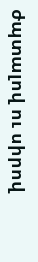ժպտալով ու սիրով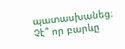պատասխանեց։ Չէ՞ որ բարևը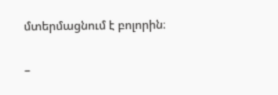մտերմացնում է բոլորին։

–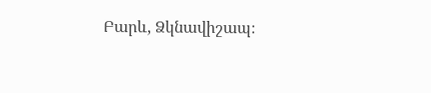Բարև, Ձկնավիշապ։